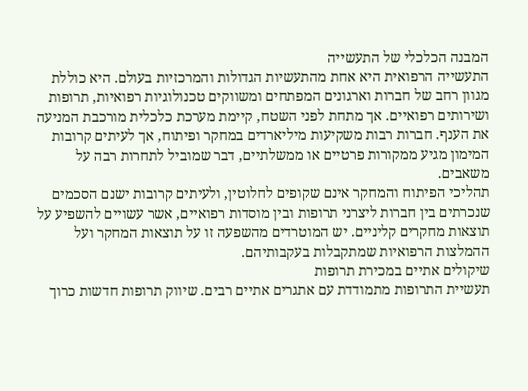המבנה הכלכלי של התעשייה
התעשייה הרפואית היא אחת מהתעשיות הגדולות והמרכזיות בעולם. היא כוללת מגוון רחב של חברות וארגונים המפתחים ומשווקים טכנולוגיות רפואיות, תרופות ושירותים רפואיים. אך מתחת לפני השטח, קיימת מערכת כלכלית מורכבת המניעה את הענף. חברות רבות משקיעות מיליארדים במחקר ופיתוח, אך לעיתים קרובות המימון מגיע ממקורות פרטיים או ממשלתיים, דבר שמוביל לתחרות רבה על משאבים.
תהליכי הפיתוח והמחקר אינם שקופים לחלוטין, ולעיתים קרובות ישנם הסכמים שנכרתים בין חברות ליצרני תרופות ובין מוסדות רפואיים, אשר עשויים להשפיע על תוצאות מחקרים קליניים. יש המוטרדים מהשפעה זו על תוצאות המחקר ועל ההמלצות הרפואיות שמתקבלות בעקבותיהם.
שיקולים אתיים במכירת תרופות
תעשיית התרופות מתמודדת עם אתגרים אתיים רבים. שיווק תרופות חדשות כרוך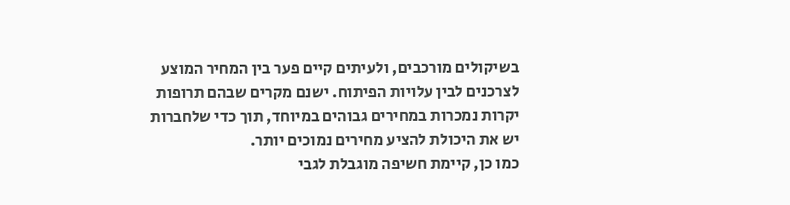בשיקולים מורכבים, ולעיתים קיים פער בין המחיר המוצע לצרכנים לבין עלויות הפיתוח. ישנם מקרים שבהם תרופות יקרות נמכרות במחירים גבוהים במיוחד, תוך כדי שלחברות יש את היכולת להציע מחירים נמוכים יותר.
כמו כן, קיימת חשיפה מוגבלת לגבי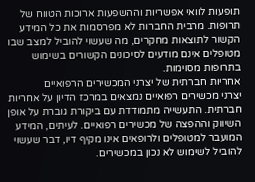תופעות לוואי אפשריות וההשפעות ארוכות הטווח של תרופות. מרבית החברות לא מפרסמות את כל המידע הקשור לתוצאות מחקרים, מה שעשוי להוביל למצב שבו מטופלים אינם מודעים לסיכונים הקשורים בשימוש בתרופות מסוימות.
אחריות חברתית של יצרני המכשירים הרפואיים
יצרני מכשירים רפואיים נמצאים במרכז הדיון על אחריות חברתית. התעשייה מתמודדת עם ביקורת גוברת על אופן השיווק וההפצה של מכשירים רפואיים. לעיתים, המידע המועבר למטופלים ולרופאים אינו מקיף דיו, דבר שעשוי להוביל לשימוש לא נכון במכשירים.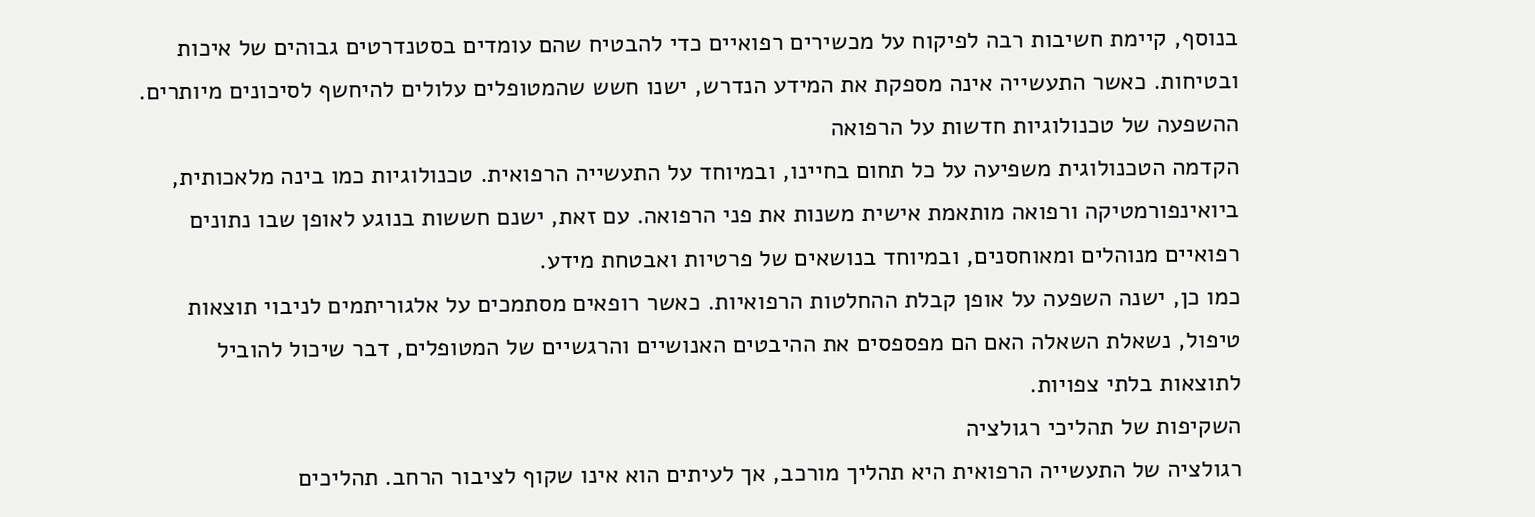בנוסף, קיימת חשיבות רבה לפיקוח על מכשירים רפואיים כדי להבטיח שהם עומדים בסטנדרטים גבוהים של איכות ובטיחות. כאשר התעשייה אינה מספקת את המידע הנדרש, ישנו חשש שהמטופלים עלולים להיחשף לסיכונים מיותרים.
ההשפעה של טכנולוגיות חדשות על הרפואה
הקדמה הטכנולוגית משפיעה על כל תחום בחיינו, ובמיוחד על התעשייה הרפואית. טכנולוגיות כמו בינה מלאכותית, ביואינפורמטיקה ורפואה מותאמת אישית משנות את פני הרפואה. עם זאת, ישנם חששות בנוגע לאופן שבו נתונים רפואיים מנוהלים ומאוחסנים, ובמיוחד בנושאים של פרטיות ואבטחת מידע.
כמו כן, ישנה השפעה על אופן קבלת ההחלטות הרפואיות. כאשר רופאים מסתמכים על אלגוריתמים לניבוי תוצאות טיפול, נשאלת השאלה האם הם מפספסים את ההיבטים האנושיים והרגשיים של המטופלים, דבר שיכול להוביל לתוצאות בלתי צפויות.
השקיפות של תהליכי רגולציה
רגולציה של התעשייה הרפואית היא תהליך מורכב, אך לעיתים הוא אינו שקוף לציבור הרחב. תהליכים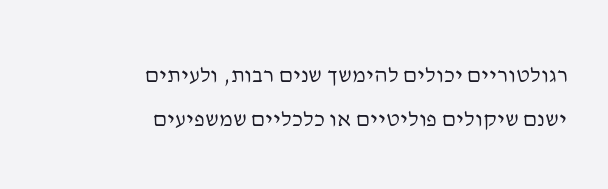רגולטוריים יכולים להימשך שנים רבות, ולעיתים ישנם שיקולים פוליטיים או כלכליים שמשפיעים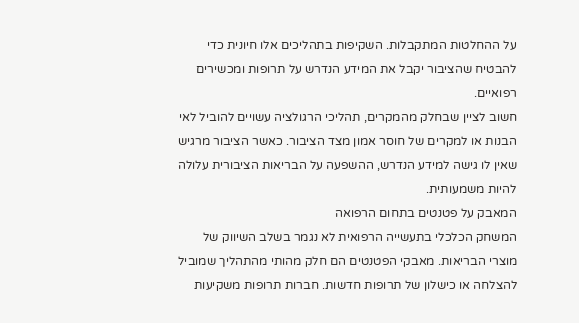על ההחלטות המתקבלות. השקיפות בתהליכים אלו חיונית כדי להבטיח שהציבור יקבל את המידע הנדרש על תרופות ומכשירים רפואיים.
חשוב לציין שבחלק מהמקרים, תהליכי הרגולציה עשויים להוביל לאי הבנות או למקרים של חוסר אמון מצד הציבור. כאשר הציבור מרגיש שאין לו גישה למידע הנדרש, ההשפעה על הבריאות הציבורית עלולה להיות משמעותית.
המאבק על פטנטים בתחום הרפואה
המשחק הכלכלי בתעשייה הרפואית לא נגמר בשלב השיווק של מוצרי הבריאות. מאבקי הפטנטים הם חלק מהותי מהתהליך שמוביל להצלחה או כישלון של תרופות חדשות. חברות תרופות משקיעות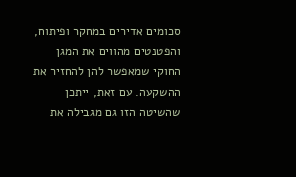סכומים אדירים במחקר ופיתוח, והפטנטים מהווים את המגן החוקי שמאפשר להן להחזיר את ההשקעה. עם זאת, ייתכן שהשיטה הזו גם מגבילה את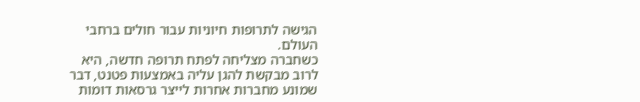הגישה לתרופות חיוניות עבור חולים ברחבי העולם.
כשחברה מצליחה לפתח תרופה חדשה, היא לרוב מבקשת להגן עליה באמצעות פטנט, דבר שמונע מחברות אחרות לייצר גרסאות דומות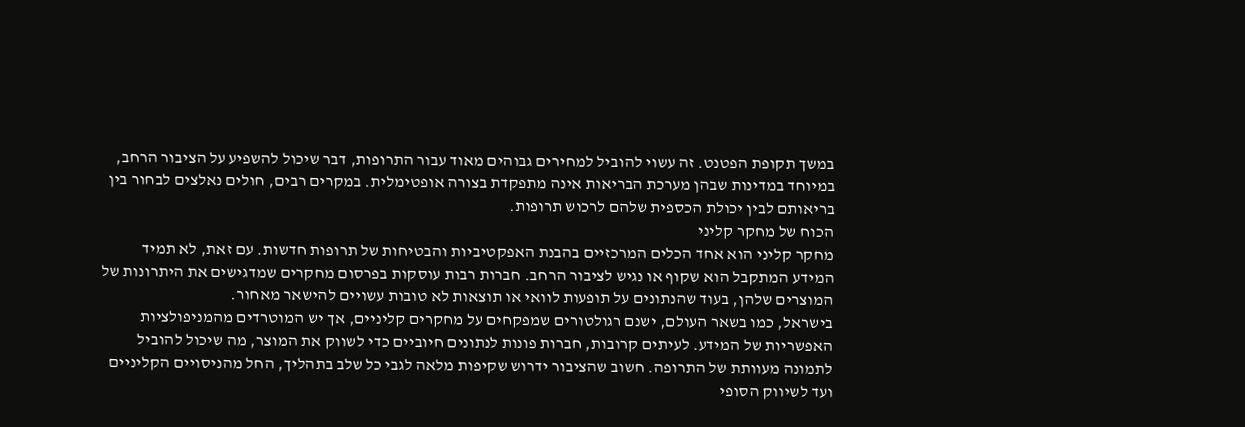במשך תקופת הפטנט. זה עשוי להוביל למחירים גבוהים מאוד עבור התרופות, דבר שיכול להשפיע על הציבור הרחב, במיוחד במדינות שבהן מערכת הבריאות אינה מתפקדת בצורה אופטימלית. במקרים רבים, חולים נאלצים לבחור בין בריאותם לבין יכולת הכספית שלהם לרכוש תרופות.
הכוח של מחקר קליני
מחקר קליני הוא אחד הכלים המרכזיים בהבנת האפקטיביות והבטיחות של תרופות חדשות. עם זאת, לא תמיד המידע המתקבל הוא שקוף או נגיש לציבור הרחב. חברות רבות עוסקות בפרסום מחקרים שמדגישים את היתרונות של המוצרים שלהן, בעוד שהנתונים על תופעות לוואי או תוצאות לא טובות עשויים להישאר מאחור.
בישראל, כמו בשאר העולם, ישנם רגולטורים שמפקחים על מחקרים קליניים, אך יש המוטרדים מהמניפולציות האפשריות של המידע. לעיתים קרובות, חברות פונות לנתונים חיוביים כדי לשווק את המוצר, מה שיכול להוביל לתמונה מעוותת של התרופה. חשוב שהציבור ידרוש שקיפות מלאה לגבי כל שלב בתהליך, החל מהניסויים הקליניים ועד לשיווק הסופי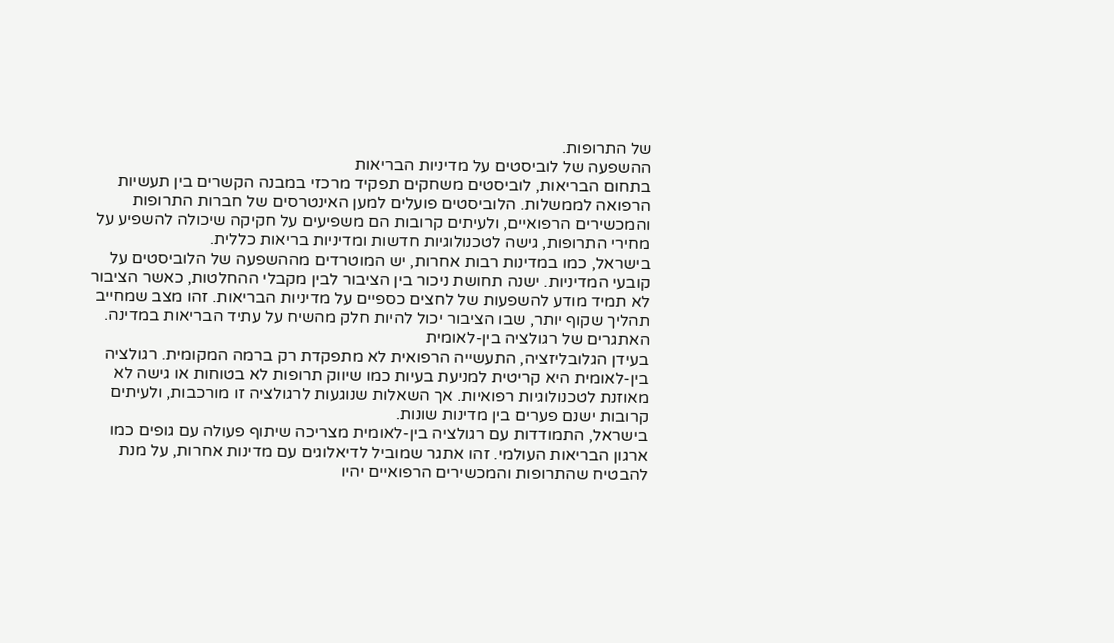של התרופות.
ההשפעה של לוביסטים על מדיניות הבריאות
בתחום הבריאות, לוביסטים משחקים תפקיד מרכזי במבנה הקשרים בין תעשיות הרפואה לממשלות. הלוביסטים פועלים למען האינטרסים של חברות התרופות והמכשירים הרפואיים, ולעיתים קרובות הם משפיעים על חקיקה שיכולה להשפיע על מחירי התרופות, גישה לטכנולוגיות חדשות ומדיניות בריאות כללית.
בישראל, כמו במדינות רבות אחרות, יש המוטרדים מההשפעה של הלוביסטים על קובעי המדיניות. ישנה תחושת ניכור בין הציבור לבין מקבלי ההחלטות, כאשר הציבור לא תמיד מודע להשפעות של לחצים כספיים על מדיניות הבריאות. זהו מצב שמחייב תהליך שקוף יותר, שבו הציבור יכול להיות חלק מהשיח על עתיד הבריאות במדינה.
האתגרים של רגולציה בין-לאומית
בעידן הגלובליזציה, התעשייה הרפואית לא מתפקדת רק ברמה המקומית. רגולציה בין-לאומית היא קריטית למניעת בעיות כמו שיווק תרופות לא בטוחות או גישה לא מאוזנת לטכנולוגיות רפואיות. אך השאלות שנוגעות לרגולציה זו מורכבות, ולעיתים קרובות ישנם פערים בין מדינות שונות.
בישראל, התמודדות עם רגולציה בין-לאומית מצריכה שיתוף פעולה עם גופים כמו ארגון הבריאות העולמי. זהו אתגר שמוביל לדיאלוגים עם מדינות אחרות, על מנת להבטיח שהתרופות והמכשירים הרפואיים יהיו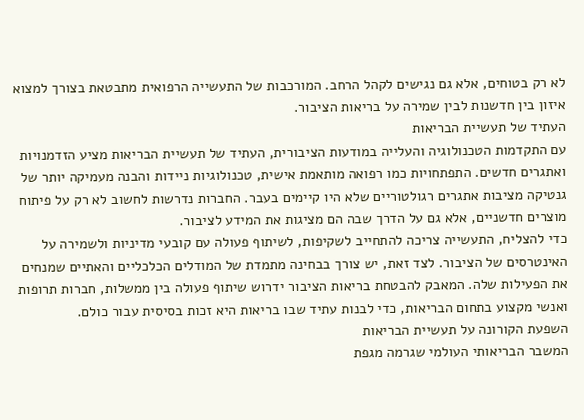לא רק בטוחים, אלא גם נגישים לקהל הרחב. המורכבות של התעשייה הרפואית מתבטאת בצורך למצוא איזון בין חדשנות לבין שמירה על בריאות הציבור.
העתיד של תעשיית הבריאות
עם התקדמות הטכנולוגיה והעלייה במודעות הציבורית, העתיד של תעשיית הבריאות מציע הזדמנויות ואתגרים חדשים. התפתחויות כמו רפואה מותאמת אישית, טכנולוגיות ניידות והבנה מעמיקה יותר של גנטיקה מציבות אתגרים רגולטוריים שלא היו קיימים בעבר. החברות נדרשות לחשוב לא רק על פיתוח מוצרים חדשניים, אלא גם על הדרך שבה הם מציגות את המידע לציבור.
כדי להצליח, התעשייה צריכה להתחייב לשקיפות, לשיתוף פעולה עם קובעי מדיניות ולשמירה על האינטרסים של הציבור. לצד זאת, יש צורך בבחינה מתמדת של המודלים הכלכליים והאתיים שמנחים את הפעילות שלה. המאבק להבטחת בריאות הציבור ידרוש שיתוף פעולה בין ממשלות, חברות תרופות ואנשי מקצוע בתחום הבריאות, כדי לבנות עתיד שבו בריאות היא זכות בסיסית עבור כולם.
השפעת הקורונה על תעשיית הבריאות
המשבר הבריאותי העולמי שגרמה מגפת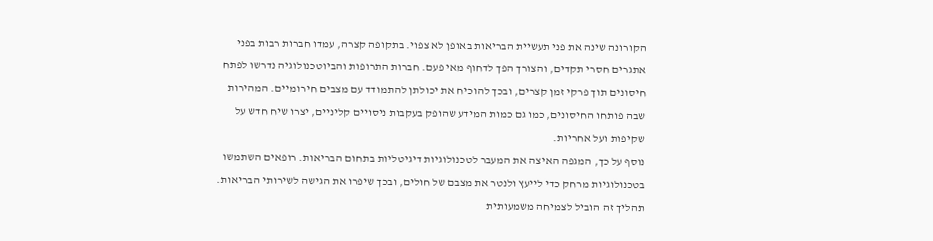הקורונה שינה את פני תעשיית הבריאות באופן לא צפוי. בתקופה קצרה, עמדו חברות רבות בפני אתגרים חסרי תקדים, והצורך הפך לדחוף מאי פעם. חברות התרופות והביוטכנולוגיה נדרשו לפתח חיסונים תוך פרקי זמן קצרים, ובכך להוכיח את יכולתן להתמודד עם מצבים חירומיים. המהירות שבה פותחו החיסונים, כמו גם כמות המידע שהופק בעקבות ניסויים קליניים, יצרו שיח חדש על שקיפות ועל אחריות.
נוסף על כך, המגפה האיצה את המעבר לטכנולוגיות דיגיטליות בתחום הבריאות. רופאים השתמשו בטכנולוגיות מרחק כדי לייעץ ולנטר את מצבם של חולים, ובכך שיפרו את הגישה לשירותי הבריאות. תהליך זה הוביל לצמיחה משמעותית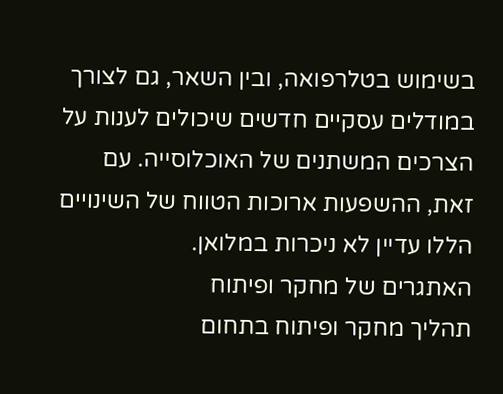בשימוש בטלרפואה, ובין השאר, גם לצורך במודלים עסקיים חדשים שיכולים לענות על הצרכים המשתנים של האוכלוסייה. עם זאת, ההשפעות ארוכות הטווח של השינויים הללו עדיין לא ניכרות במלואן.
האתגרים של מחקר ופיתוח
תהליך מחקר ופיתוח בתחום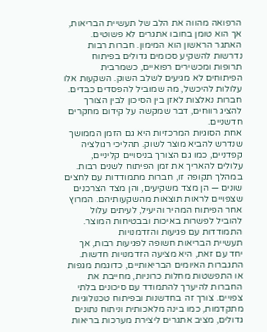הרפואה מהווה את הלב של תעשיית הבריאות, אך הוא טומן בחובו אתגרים לא פשוטים. האתגר הראשון הוא המימון. חברות רבות נדרשות להשקיע סכומים גדולים בפיתוח תרופות ומכשירים רפואיים, כשמרבית הפיתוחים לא מגיעים לשלב השוק. השקעות אלו עלולות להיכשל, מה שמוביל להפסדים כבדים. חברות נאלצות לאזן בין הסיכון לבין הצורך להציג רווחים, דבר שמקשה על קידום מחקרים חדשניים.
אחת הסוגיות המרכזיות היא גם הזמן הממושך שנדרש להביא מוצר לשוק. תהליכי רגולציה קפדניים, כמו גם הצורך בניסויים קליניים, עלולים להאריך את זמן הפיתוח לשנים רבות. במהלך תקופה זו, חברות מתמודדות עם לחצים שונים — הן מצד משקיעים, והן מצד הצרכנים שצפויים לראות תוצאות מהשקעותיהם. המרוץ אחר הפיתוח המהיר והיעיל, לעיתים עלול להוביל לפשרות באיכות ובבטיחות המוצר.
התמודדות עם פגיעות והזדמנויות
תעשיית הבריאות חשופה לפגיעות רבות, אך יחד עם זאת, היא מציעה הזדמנויות חדשות. התגברות האיומים הבריאותיים, כדוגמת מגפות או התפשטות מחלות כרוניות, מחייבת את החברות להיערך להתמודד עם סיכונים בלתי צפויים. צורך זה בחדשנות ובפיתוח טכנולוגיות מתקדמות, כמו בינה מלאכותית וניתוח נתונים גדולים, מציב אתגרים ליצירת מערכות בריאות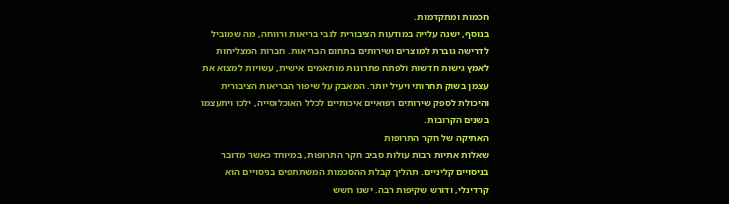חכמות ומתקדמות.
בנוסף, ישנה עלייה במודעות הציבורית לגבי בריאות ורווחה, מה שמוביל לדרישה גוברת למוצרים ושירותים בתחום הבריאות. חברות המצליחות לאמץ גישות חדשות ולפתח פתרונות מותאמים אישית, עשויות למצוא את עצמן בשוק תחרותי ויעיל יותר. המאבק על שיפור הבריאות הציבורית והיכולת לספק שירותים רפואיים איכותיים לכלל האוכלוסייה, ילכו ויתעצמו בשנים הקרובות.
האתיקה של חקר התרופות
שאלות אתיות רבות עולות סביב חקר התרופות, במיוחד כאשר מדובר בניסויים קליניים. תהליך קבלת ההסכמות המשתתפים בניסויים הוא קרדינלי, ודורש שקיפות רבה. ישנו חשש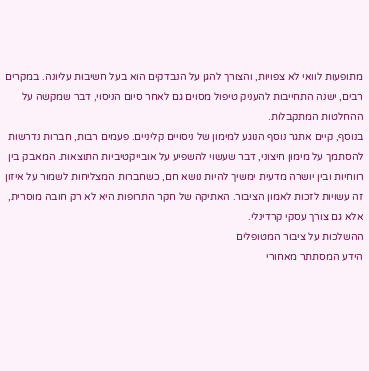מתופעות לוואי לא צפויות, והצורך להגן על הנבדקים הוא בעל חשיבות עליונה. במקרים רבים, ישנה התחייבות להעניק טיפול מסוים גם לאחר סיום הניסוי, דבר שמקשה על ההחלטות המתקבלות.
בנוסף, קיים אתגר נוסף הנוגע למימון של ניסויים קליניים. פעמים רבות, חברות נדרשות להסתמך על מימון חיצוני, דבר שעשוי להשפיע על אובייקטיביות התוצאות. המאבק בין רווחיות ובין יושרה מדעית ימשיך להיות נושא חם, כשחברות המצליחות לשמור על איזון זה עשויות לזכות לאמון הציבור. האתיקה של חקר התרופות היא לא רק חובה מוסרית, אלא גם צורך עסקי קרדינלי.
ההשלכות על ציבור המטופלים
הידע המסתתר מאחורי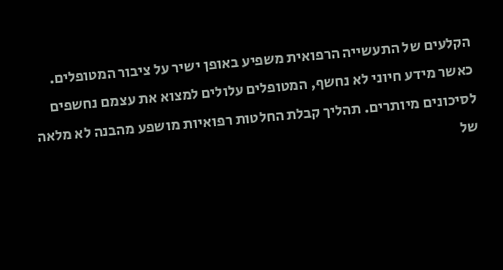הקלעים של התעשייה הרפואית משפיע באופן ישיר על ציבור המטופלים. כאשר מידע חיוני לא נחשף, המטופלים עלולים למצוא את עצמם נחשפים לסיכונים מיותרים. תהליך קבלת החלטות רפואיות מושפע מהבנה לא מלאה של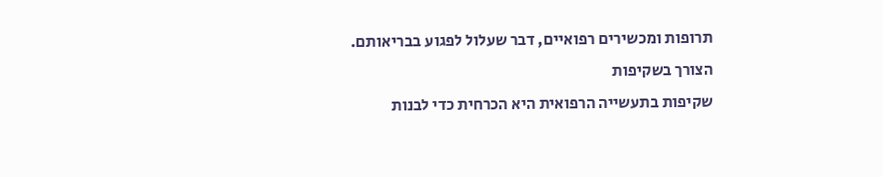תרופות ומכשירים רפואיים, דבר שעלול לפגוע בבריאותם.
הצורך בשקיפות
שקיפות בתעשייה הרפואית היא הכרחית כדי לבנות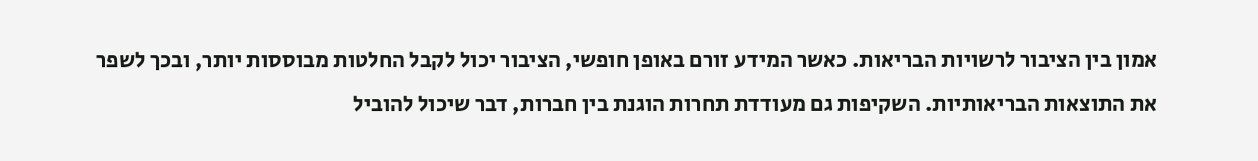אמון בין הציבור לרשויות הבריאות. כאשר המידע זורם באופן חופשי, הציבור יכול לקבל החלטות מבוססות יותר, ובכך לשפר את התוצאות הבריאותיות. השקיפות גם מעודדת תחרות הוגנת בין חברות, דבר שיכול להוביל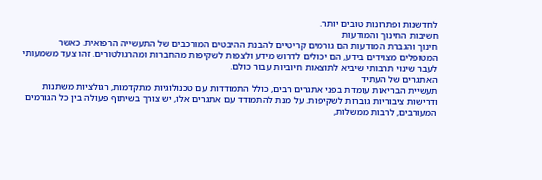לחדשנות ופתרונות טובים יותר.
חשיבות החינוך והמודעות
חינוך והגברת המודעות הם גורמים קריטיים להבנת ההיבטים המורכבים של התעשייה הרפואית. כאשר המטופלים מצוידים בידע, הם יכולים לדרוש מידע ולצפות לשקיפות מהחברות ומהרגולטורים. זהו צעד משמעותי לעבר שינוי תרבותי שיביא לתוצאות חיוביות עבור כולם.
האתגרים של העתיד
תעשיית הבריאות עומדת בפני אתגרים רבים, כולל התמודדות עם טכנולוגיות מתקדמות, רגולציות משתנות ודרישות ציבוריות גוברות לשקיפות. על מנת להתמודד עם אתגרים אלו, יש צורך בשיתוף פעולה בין כל הגורמים המעורבים, לרבות ממשלות,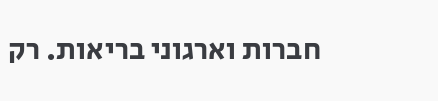חברות וארגוני בריאות. רק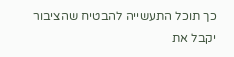כך תוכל התעשייה להבטיח שהציבור יקבל את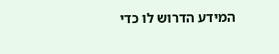המידע הדרוש לו כדי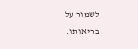לשמור על בריאותו.